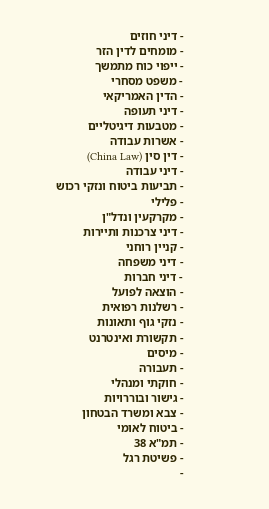- דיני חוזים
- מומחים לדין הזר
- ייפוי כוח מתמשך
- משפט מסחרי
- הדין האמריקאי
- דיני תעופה
- מטבעות דיגיטליים
- אשרות עבודה
- דין סין (China Law)
- דיני עבודה
- תביעות ביטוח ונזקי רכוש
- פלילי
- מקרקעין ונדל"ן
- דיני צרכנות ותיירות
- קניין רוחני
- דיני משפחה
- דיני חברות
- הוצאה לפועל
- רשלנות רפואית
- נזקי גוף ותאונות
- תקשורת ואינטרנט
- מיסים
- תעבורה
- חוקתי ומנהלי
- גישור ובוררויות
- צבא ומשרד הבטחון
- ביטוח לאומי
- תמ"א 38
- פשיטת רגל
-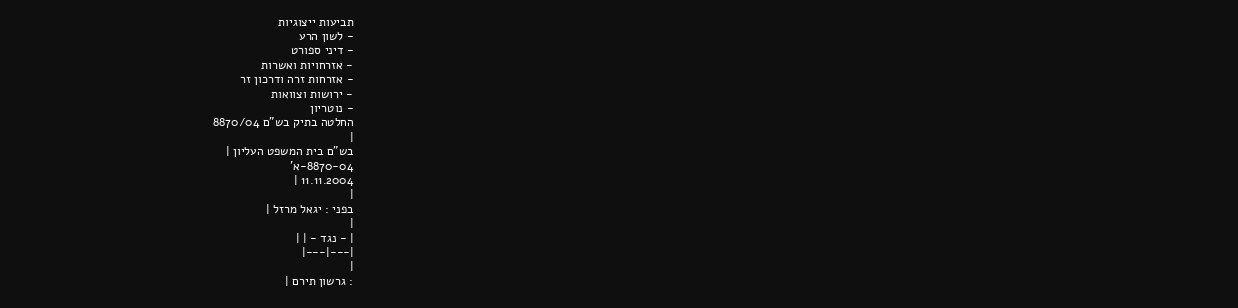תביעות ייצוגיות
- לשון הרע
- דיני ספורט
- אזרחויות ואשרות
- אזרחות זרה ודרכון זר
- ירושות וצוואות
- נוטריון
החלטה בתיק בש"ם 8870/04
|
בש"ם בית המשפט העליון |
8870-04-א'
11.11.2004 |
|
בפני : יגאל מרזל |
|
| - נגד - | |
|---|---|
|
: גרשון תירם |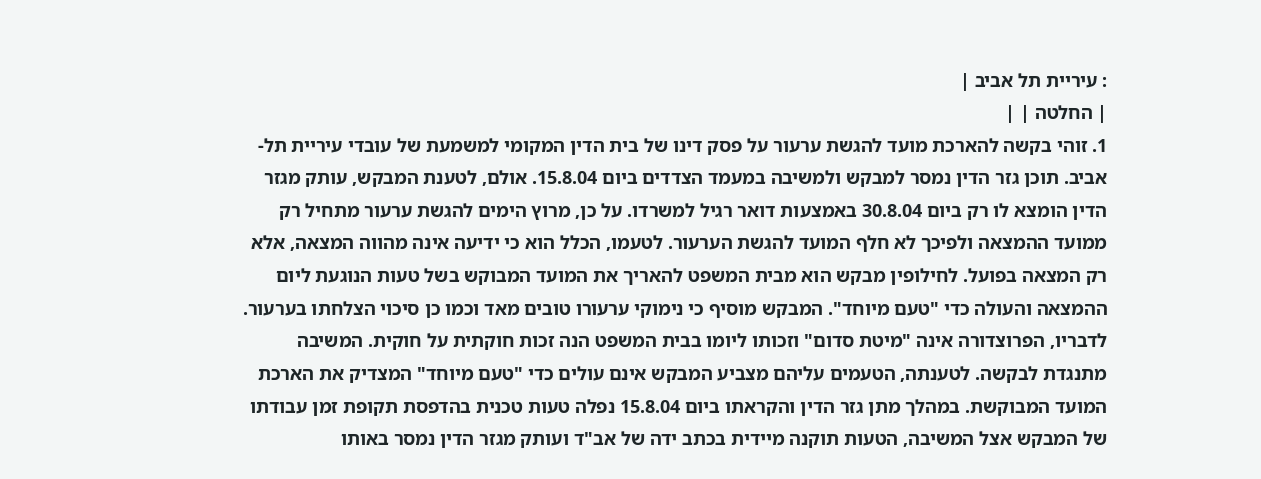: עיריית תל אביב |
| החלטה | |
1. זוהי בקשה להארכת מועד להגשת ערעור על פסק דינו של בית הדין המקומי למשמעת של עובדי עיריית תל- אביב. תוכן גזר הדין נמסר למבקש ולמשיבה במעמד הצדדים ביום 15.8.04. אולם, לטענת המבקש, עותק מגזר הדין הומצא לו רק ביום 30.8.04 באמצעות דואר רגיל למשרדו. על כן, מרוץ הימים להגשת ערעור מתחיל רק ממועד ההמצאה ולפיכך לא חלף המועד להגשת הערעור. לטעמו, הכלל הוא כי ידיעה אינה מהווה המצאה, אלא רק המצאה בפועל. לחילופין מבקש הוא מבית המשפט להאריך את המועד המבוקש בשל טעות הנוגעת ליום ההמצאה והעולה כדי "טעם מיוחד". המבקש מוסיף כי נימוקי ערעורו טובים מאד וכמו כן סיכוי הצלחתו בערעור. לדבריו, הפרוצדורה אינה "מיטת סדום" וזכותו ליומו בבית המשפט הנה זכות חוקתית על חוקית. המשיבה מתנגדת לבקשה. לטענתה, הטעמים עליהם מצביע המבקש אינם עולים כדי "טעם מיוחד" המצדיק את הארכת המועד המבוקשת. במהלך מתן גזר הדין והקראתו ביום 15.8.04 נפלה טעות טכנית בהדפסת תקופת זמן עבודתו של המבקש אצל המשיבה, הטעות תוקנה מיידית בכתב ידה של אב"ד ועותק מגזר הדין נמסר באותו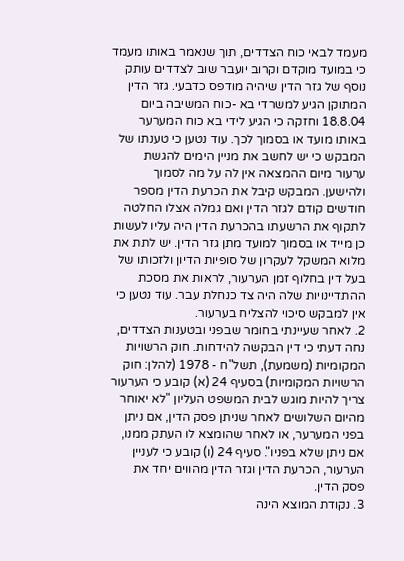מעמד לבאי כוח הצדדים, תוך שנאמר באותו מעמד כי במועד מוקדם וקרוב יועבר שוב לצדדים עותק נוסף של גזר הדין שיהיה מודפס כדבעי. גזר הדין המתוקן הגיע למשרדי בא -כוח המשיבה ביום 18.8.04 וחזקה כי הגיע לידי בא כוח המערער באותו מועד או בסמוך לכך. עוד נטען כי טענתו של המבקש כי יש לחשב את מניין הימים להגשת ערעור מיום ההמצאה אין לה על מה לסמוך ולהישען. המבקש קיבל את הכרעת הדין מספר חודשים קודם לגזר הדין ואם גמלה אצלו החלטה לתקוף את הרשעתו בהכרעת הדין היה עליו לעשות כן מייד או בסמוך למועד מתן גזר הדין. יש לתת את מלוא המשקל לעקרון של סופיות הדיון ולזכותו של בעל דין בחלוף זמן הערעור, לראות את מסכת ההתדיינויות שלה היה צד כנחלת עבר. עוד נטען כי אין למבקש סיכוי להצליח בערעור.
2. לאחר שעיינתי בחומר שבפני ובטענות הצדדים, נחה דעתי כי דין הבקשה להידחות. חוק הרשויות המקומיות (משמעת), תשל"ח - 1978 (להלן: חוק הרשויות המקומיות) בסעיף 24 (א) קובע כי הערעור צריך להיות מוגש לבית המשפט העליון "לא יאוחר מהיום השלושים לאחר שניתן פסק הדין, אם ניתן בפני המערער, או לאחר שהומצא לו העתק ממנו, אם ניתן שלא בפניו". סעיף 24 (ו) קובע כי לעניין הערעור, הכרעת הדין וגזר הדין מהווים יחד את פסק הדין.
3. נקודת המוצא הינה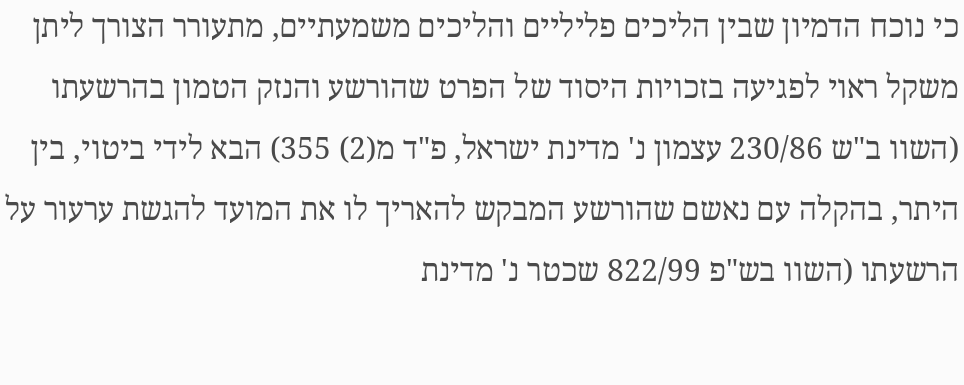כי נוכח הדמיון שבין הליכים פליליים והליכים משמעתיים, מתעורר הצורך ליתן משקל ראוי לפגיעה בזכויות היסוד של הפרט שהורשע והנזק הטמון בהרשעתו (השוו ב"ש 230/86 עצמון נ' מדינת ישראל, פ"ד מ(2) 355) הבא לידי ביטוי, בין היתר, בהקלה עם נאשם שהורשע המבקש להאריך לו את המועד להגשת ערעור על הרשעתו (השוו בש"פ 822/99 שכטר נ' מדינת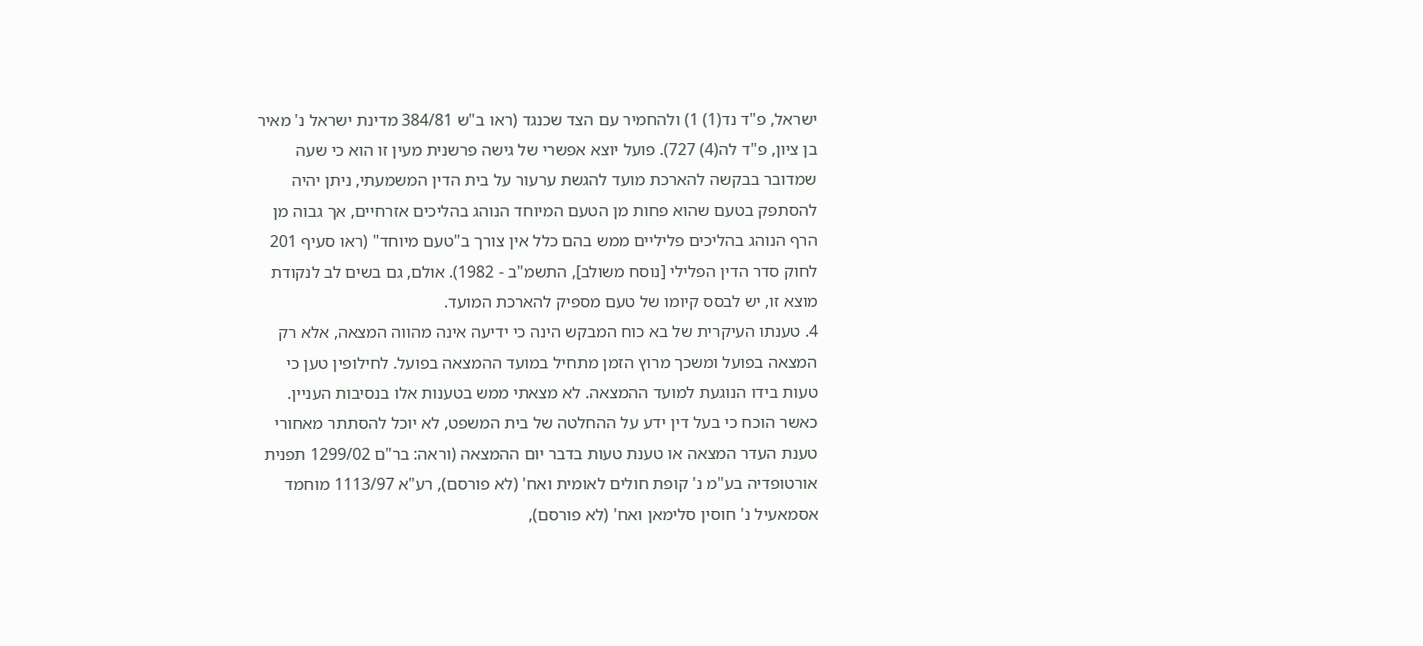ישראל, פ"ד נד(1) 1) ולהחמיר עם הצד שכנגד (ראו ב"ש 384/81 מדינת ישראל נ' מאיר בן ציון, פ"ד לה(4) 727). פועל יוצא אפשרי של גישה פרשנית מעין זו הוא כי שעה שמדובר בבקשה להארכת מועד להגשת ערעור על בית הדין המשמעתי, ניתן יהיה להסתפק בטעם שהוא פחות מן הטעם המיוחד הנוהג בהליכים אזרחיים, אך גבוה מן הרף הנוהג בהליכים פליליים ממש בהם כלל אין צורך ב"טעם מיוחד" (ראו סעיף 201 לחוק סדר הדין הפלילי [נוסח משולב], התשמ"ב - 1982). אולם, גם בשים לב לנקודת מוצא זו, יש לבסס קיומו של טעם מספיק להארכת המועד.
4. טענתו העיקרית של בא כוח המבקש הינה כי ידיעה אינה מהווה המצאה, אלא רק המצאה בפועל ומשכך מרוץ הזמן מתחיל במועד ההמצאה בפועל. לחילופין טען כי טעות בידו הנוגעת למועד ההמצאה. לא מצאתי ממש בטענות אלו בנסיבות העניין. כאשר הוכח כי בעל דין ידע על ההחלטה של בית המשפט, לא יוכל להסתתר מאחורי טענת העדר המצאה או טענת טעות בדבר יום ההמצאה (וראה: בר"ם 1299/02 תפנית אורטופדיה בע"מ נ' קופת חולים לאומית ואח' (לא פורסם), רע"א 1113/97 מוחמד אסמאעיל נ' חוסין סלימאן ואח' (לא פורסם),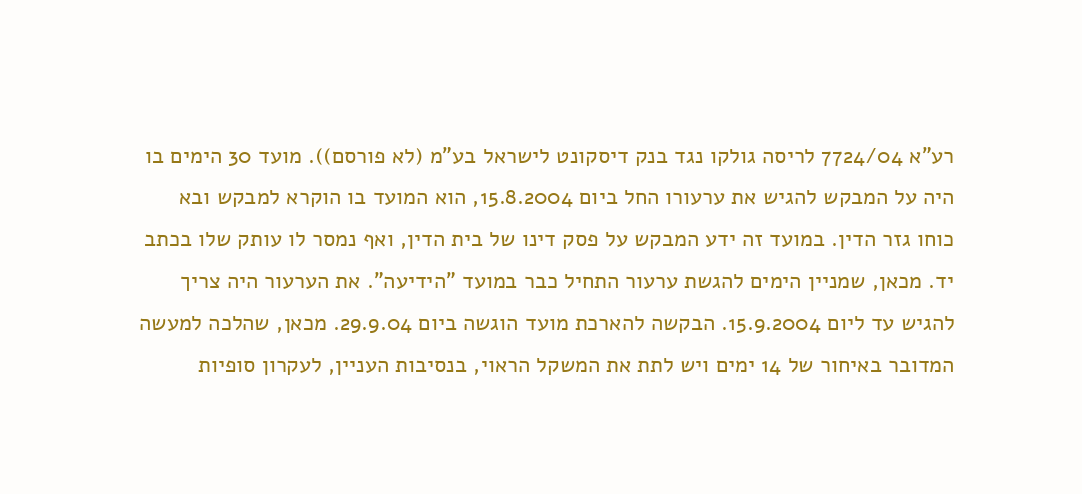רע"א 7724/04 לריסה גולקו נגד בנק דיסקונט לישראל בע"מ (לא פורסם)). מועד 30 הימים בו היה על המבקש להגיש את ערעורו החל ביום 15.8.2004, הוא המועד בו הוקרא למבקש ובא כוחו גזר הדין. במועד זה ידע המבקש על פסק דינו של בית הדין, ואף נמסר לו עותק שלו בכתב יד. מכאן, שמניין הימים להגשת ערעור התחיל כבר במועד "הידיעה". את הערעור היה צריך להגיש עד ליום 15.9.2004. הבקשה להארכת מועד הוגשה ביום 29.9.04. מכאן, שהלכה למעשה המדובר באיחור של 14 ימים ויש לתת את המשקל הראוי, בנסיבות העניין, לעקרון סופיות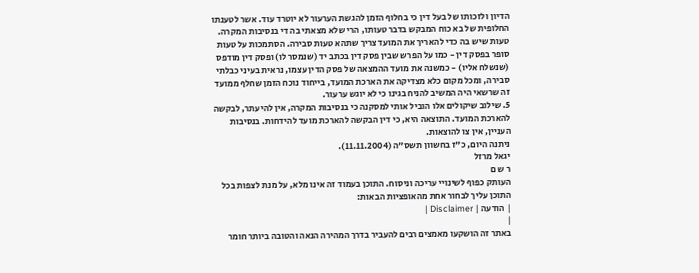הדיון ולזכותו של בעל דין כי בחלוף הזמן להגשת הערעור לא יוטרד עוד. אשר לטענתו החלופית של בא כוח המבקש בדבר טעותו, הרי שלא מצאתי בה די בנסיבות המקרה. טעות שיש בה כדי להאריך את המועד צריך שתהא טעות סבירה. הסתמכות על טעות סופר בפסק דין - כמו על הפרש שבין פסק דין בכתב יד (שנמסר לו) ופסק דין מודפס (שנשלח אליו) - כמשנה את מועד ההמצאה של פסק הדין עצמו, נראית בעיני כבלתי סבירה, ומכל מקום כלא מצדיקה את הארכת המועד, בייחוד נוכח הזמן שחלף ממועד זה שרשאי היה המשיב להניח בגינו כי לא יוגש ערעור.
5. שילוב שיקולים אלו הוביל אותי למסקנה כי בנסיבות המקרה, אין להיעתר, לבקשה להארכת המועד. התוצאה היא, כי דין הבקשה להארכת מועד להידחות. בנסיבות העניין, אין צו להוצאות.
ניתנה היום, כ"ז בחשוון תשס"ה (11.11.2004).
יגאל מרזל
ר ש ם
העותק כפוף לשינויי עריכה וניסוח. התוכן בעמוד זה אינו מלא, על מנת לצפות בכל התוכן עליך לבחור אחת מהאופציות הבאות:
| הודעה | Disclaimer |
|
באתר זה הושקעו מאמצים רבים להעביר בדרך המהירה הנאה והטובה ביותר חומר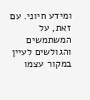ומידע חיוני. עם זאת, על המשתמשים והגולשים לעיין במקור עצמו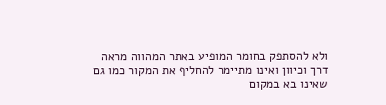ולא להסתפק בחומר המופיע באתר המהווה מראה דרך וכיוון ואינו מתיימר להחליף את המקור כמו גם שאינו בא במקום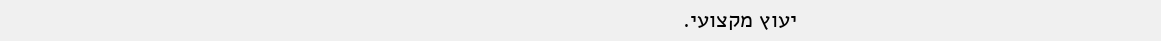יעוץ מקצועי.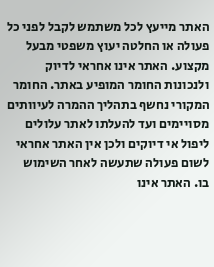האתר מייעץ לכל משתמש לקבל לפני כל פעולה או החלטה יעוץ משפטי מבעל מקצוע. האתר אינו אחראי לדיוק ולנכונות החומר המופיע באתר. החומר המקורי נחשף בתהליך ההמרה לעיוותים מסויימים ועד להעלתו לאתר עלולים ליפול אי דיוקים ולכן אין האתר אחראי לשום פעולה שתעשה לאחר השימוש בו. האתר אינו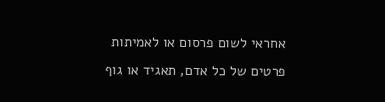אחראי לשום פרסום או לאמיתות פרטים של כל אדם, תאגיד או גוף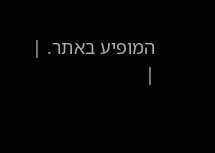המופיע באתר. |
|